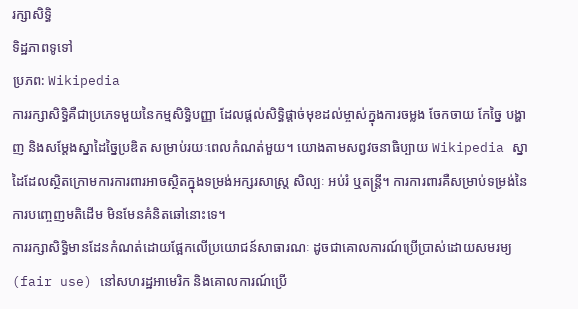រក្សាសិទ្ធិ
ទិដ្ឋភាពទូទៅ
ប្រភព: Wikipedia
ការរក្សាសិទ្ធិគឺជាប្រភេទមួយនៃកម្មសិទ្ធិបញ្ញា ដែលផ្តល់សិទ្ធិផ្តាច់មុខដល់ម្ចាស់ក្នុងការចម្លង ចែកចាយ កែច្នៃ បង្ហាញ និងសម្តែងស្នាដៃច្នៃប្រឌិត សម្រាប់រយៈពេលកំណត់មួយ។ យោងតាមសព្វវចនាធិប្បាយ Wikipedia ស្នាដៃដែលស្ថិតក្រោមការការពារអាចស្ថិតក្នុងទម្រង់អក្សរសាស្ត្រ សិល្បៈ អប់រំ ឬតន្ត្រី។ ការការពារគឺសម្រាប់ទម្រង់នៃការបញ្ចេញមតិដើម មិនមែនគំនិតឆៅនោះទេ។
ការរក្សាសិទ្ធិមានដែនកំណត់ដោយផ្អែកលើប្រយោជន៍សាធារណៈ ដូចជាគោលការណ៍ប្រើប្រាស់ដោយសមរម្យ (fair use) នៅសហរដ្ឋអាមេរិក និងគោលការណ៍ប្រើ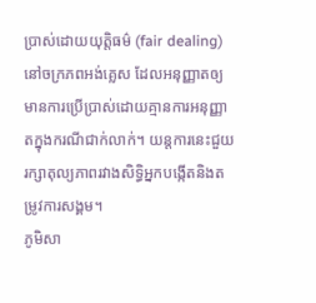ប្រាស់ដោយយុត្តិធម៌ (fair dealing) នៅចក្រភពអង់គ្លេស ដែលអនុញ្ញាតឲ្យមានការប្រើប្រាស់ដោយគ្មានការអនុញ្ញាតក្នុងករណីជាក់លាក់។ យន្តការនេះជួយរក្សាតុល្យភាពរវាងសិទ្ធិអ្នកបង្កើតនិងតម្រូវការសង្គម។
ភូមិសា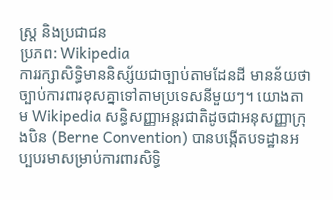ស្ត្រ និងប្រជាជន
ប្រភព: Wikipedia
ការរក្សាសិទ្ធិមាននិស្ស័យជាច្បាប់តាមដែនដី មានន័យថាច្បាប់ការពារខុសគ្នាទៅតាមប្រទេសនីមួយៗ។ យោងតាម Wikipedia សន្ធិសញ្ញាអន្តរជាតិដូចជាអនុសញ្ញាក្រុងបិន (Berne Convention) បានបង្កើតបទដ្ឋានអប្បបរមាសម្រាប់ការពារសិទ្ធិ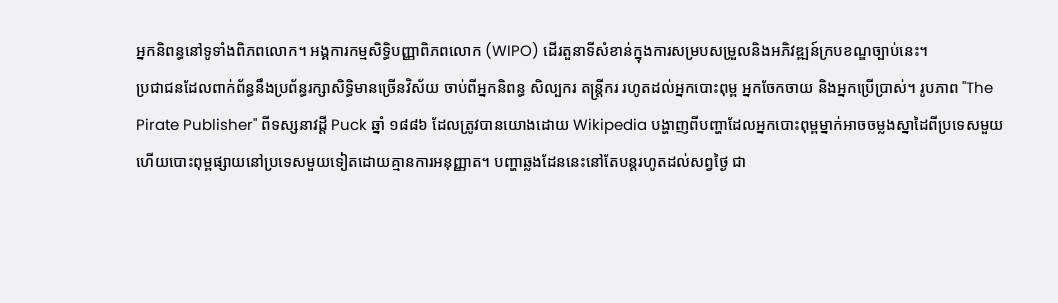អ្នកនិពន្ធនៅទូទាំងពិភពលោក។ អង្គការកម្មសិទ្ធិបញ្ញាពិភពលោក (WIPO) ដើរតួនាទីសំខាន់ក្នុងការសម្របសម្រួលនិងអភិវឌ្ឍន៍ក្របខណ្ឌច្បាប់នេះ។
ប្រជាជនដែលពាក់ព័ន្ធនឹងប្រព័ន្ធរក្សាសិទ្ធិមានច្រើនវិស័យ ចាប់ពីអ្នកនិពន្ធ សិល្បករ តន្ត្រីករ រហូតដល់អ្នកបោះពុម្ព អ្នកចែកចាយ និងអ្នកប្រើប្រាស់។ រូបភាព "The Pirate Publisher" ពីទស្សនាវដ្តី Puck ឆ្នាំ ១៨៨៦ ដែលត្រូវបានយោងដោយ Wikipedia បង្ហាញពីបញ្ហាដែលអ្នកបោះពុម្ពម្នាក់អាចចម្លងស្នាដៃពីប្រទេសមួយ ហើយបោះពុម្ពផ្សាយនៅប្រទេសមួយទៀតដោយគ្មានការអនុញ្ញាត។ បញ្ហាឆ្លងដែននេះនៅតែបន្តរហូតដល់សព្វថ្ងៃ ជា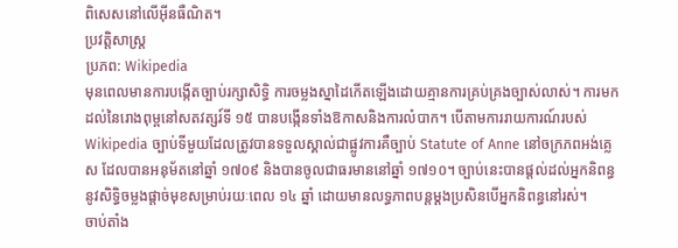ពិសេសនៅលើអ៊ីនធឺណិត។
ប្រវត្តិសាស្ត្រ
ប្រភព: Wikipedia
មុនពេលមានការបង្កើតច្បាប់រក្សាសិទ្ធិ ការចម្លងស្នាដៃកើតឡើងដោយគ្មានការគ្រប់គ្រងច្បាស់លាស់។ ការមកដល់នៃរោងពុម្ពនៅសតវត្សរ៍ទី ១៥ បានបង្កើនទាំងឱកាសនិងការលំបាក។ បើតាមការរាយការណ៍របស់ Wikipedia ច្បាប់ទីមួយដែលត្រូវបានទទួលស្គាល់ជាផ្លូវការគឺច្បាប់ Statute of Anne នៅចក្រភពអង់គ្លេស ដែលបានអនុម័តនៅឆ្នាំ ១៧០៩ និងបានចូលជាធរមាននៅឆ្នាំ ១៧១០។ ច្បាប់នេះបានផ្តល់ដល់អ្នកនិពន្ធនូវសិទ្ធិចម្លងផ្តាច់មុខសម្រាប់រយៈពេល ១៤ ឆ្នាំ ដោយមានលទ្ធភាពបន្តម្តងប្រសិនបើអ្នកនិពន្ធនៅរស់។
ចាប់តាំង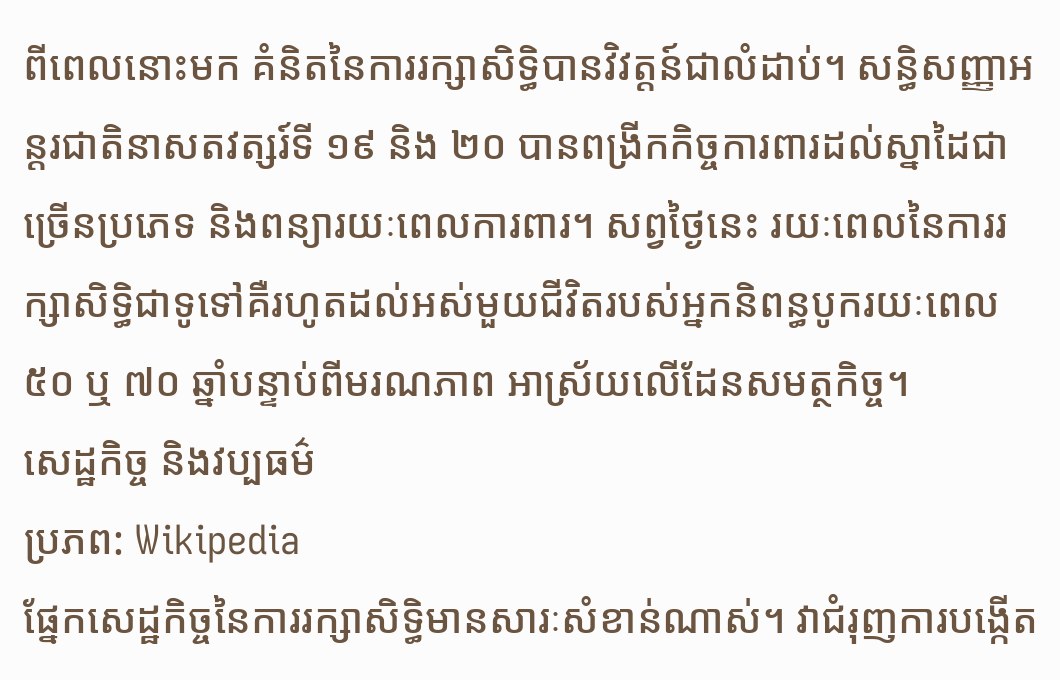ពីពេលនោះមក គំនិតនៃការរក្សាសិទ្ធិបានវិវត្តន៍ជាលំដាប់។ សន្ធិសញ្ញាអន្តរជាតិនាសតវត្សរ៍ទី ១៩ និង ២០ បានពង្រីកកិច្ចការពារដល់ស្នាដៃជាច្រើនប្រភេទ និងពន្យារយៈពេលការពារ។ សព្វថ្ងៃនេះ រយៈពេលនៃការរក្សាសិទ្ធិជាទូទៅគឺរហូតដល់អស់មួយជីវិតរបស់អ្នកនិពន្ធបូករយៈពេល ៥០ ឬ ៧០ ឆ្នាំបន្ទាប់ពីមរណភាព អាស្រ័យលើដែនសមត្ថកិច្ច។
សេដ្ឋកិច្ច និងវប្បធម៌
ប្រភព: Wikipedia
ផ្នែកសេដ្ឋកិច្ចនៃការរក្សាសិទ្ធិមានសារៈសំខាន់ណាស់។ វាជំរុញការបង្កើត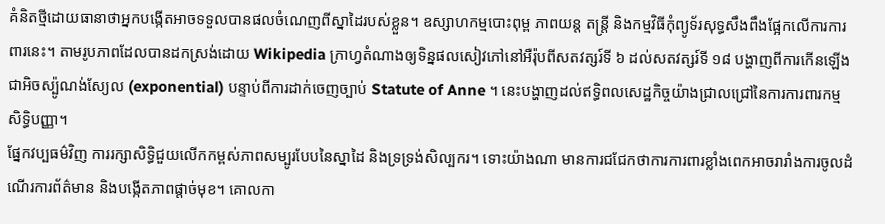គំនិតថ្មីដោយធានាថាអ្នកបង្កើតអាចទទួលបានផលចំណេញពីស្នាដៃរបស់ខ្លួន។ ឧស្សាហកម្មបោះពុម្ព ភាពយន្ត តន្ត្រី និងកម្មវិធីកុំព្យូទ័រសុទ្ធសឹងពឹងផ្អែកលើការការពារនេះ។ តាមរូបភាពដែលបានដកស្រង់ដោយ Wikipedia ក្រាហ្វតំណាងឲ្យទិន្នផលសៀវភៅនៅអឺរ៉ុបពីសតវត្សរ៍ទី ៦ ដល់សតវត្សរ៍ទី ១៨ បង្ហាញពីការកើនឡើងជាអិចស្ប៉ូណង់ស្យែល (exponential) បន្ទាប់ពីការដាក់ចេញច្បាប់ Statute of Anne ។ នេះបង្ហាញដល់ឥទ្ធិពលសេដ្ឋកិច្ចយ៉ាងជ្រាលជ្រៅនៃការការពារកម្មសិទ្ធិបញ្ញា។
ផ្នែកវប្បធម៌វិញ ការរក្សាសិទ្ធិជួយលើកកម្ពស់ភាពសម្បូរបែបនៃស្នាដៃ និងទ្រទ្រង់សិល្បករ។ ទោះយ៉ាងណា មានការជជែកថាការការពារខ្លាំងពេកអាចរារាំងការចូលដំណើរការព័ត៌មាន និងបង្កើតភាពផ្តាច់មុខ។ គោលកា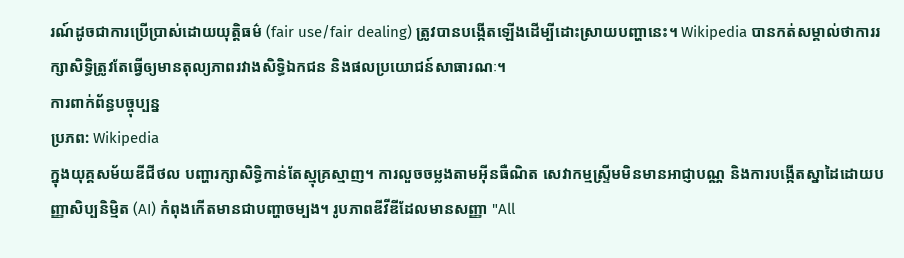រណ៍ដូចជាការប្រើប្រាស់ដោយយុត្តិធម៌ (fair use/fair dealing) ត្រូវបានបង្កើតឡើងដើម្បីដោះស្រាយបញ្ហានេះ។ Wikipedia បានកត់សម្គាល់ថាការរក្សាសិទ្ធិត្រូវតែធ្វើឲ្យមានតុល្យភាពរវាងសិទ្ធិឯកជន និងផលប្រយោជន៍សាធារណៈ។
ការពាក់ព័ន្ធបច្ចុប្បន្ន
ប្រភព: Wikipedia
ក្នុងយុគ្គសម័យឌីជីថល បញ្ហារក្សាសិទ្ធិកាន់តែស្មុគ្រស្មាញ។ ការលួចចម្លងតាមអ៊ីនធឺណិត សេវាកម្មស្ទ្រីមមិនមានអាជ្ញាបណ្ណ និងការបង្កើតស្នាដៃដោយបញ្ញាសិប្បនិម្មិត (AI) កំពុងកើតមានជាបញ្ហាចម្បង។ រូបភាពឌីវីឌីដែលមានសញ្ញា "All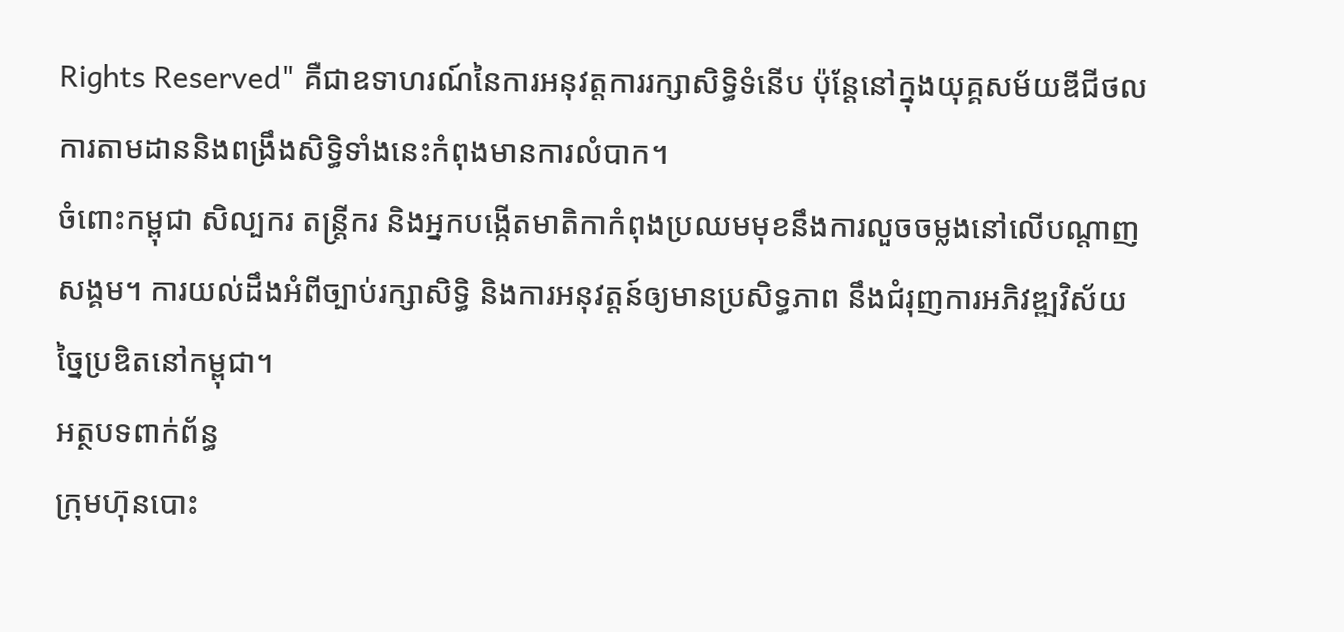Rights Reserved" គឺជាឧទាហរណ៍នៃការអនុវត្តការរក្សាសិទ្ធិទំនើប ប៉ុន្តែនៅក្នុងយុគ្គសម័យឌីជីថល ការតាមដាននិងពង្រឹងសិទ្ធិទាំងនេះកំពុងមានការលំបាក។
ចំពោះកម្ពុជា សិល្បករ តន្ត្រីករ និងអ្នកបង្កើតមាតិកាកំពុងប្រឈមមុខនឹងការលួចចម្លងនៅលើបណ្តាញសង្គម។ ការយល់ដឹងអំពីច្បាប់រក្សាសិទ្ធិ និងការអនុវត្តន៍ឲ្យមានប្រសិទ្ធភាព នឹងជំរុញការអភិវឌ្ឍវិស័យច្នៃប្រឌិតនៅកម្ពុជា។
អត្ថបទពាក់ព័ន្ធ
ក្រុមហ៊ុនបោះ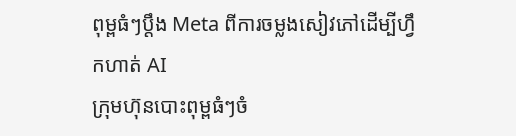ពុម្ពធំៗប្តឹង Meta ពីការចម្លងសៀវភៅដើម្បីហ្វឹកហាត់ AI
ក្រុមហ៊ុនបោះពុម្ពធំៗចំ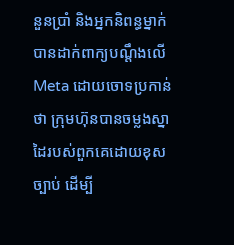នួនប្រាំ និងអ្នកនិពន្ធម្នាក់បានដាក់ពាក្យបណ្តឹងលើ Meta ដោយចោទប្រកាន់ថា ក្រុមហ៊ុនបានចម្លងស្នាដៃរបស់ពួកគេដោយខុសច្បាប់ ដើម្បី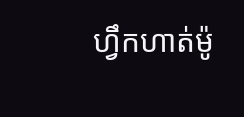ហ្វឹកហាត់ម៉ូ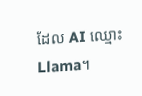ដែល AI ឈ្មោះ Llama។